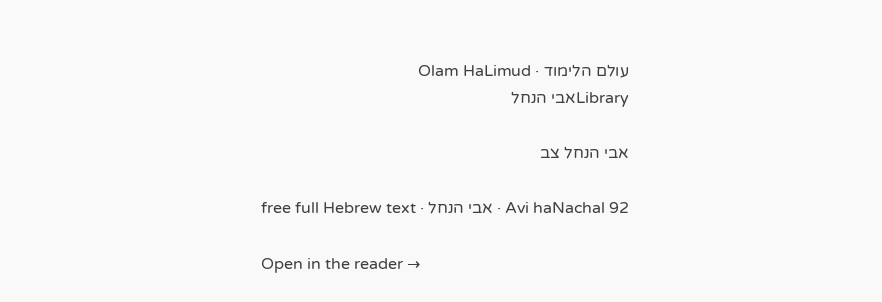עולם הלימוד · Olam HaLimud
Libraryאבי הנחל

אבי הנחל צב

Avi haNachal 92 · אבי הנחל · free full Hebrew text

Open in the reader →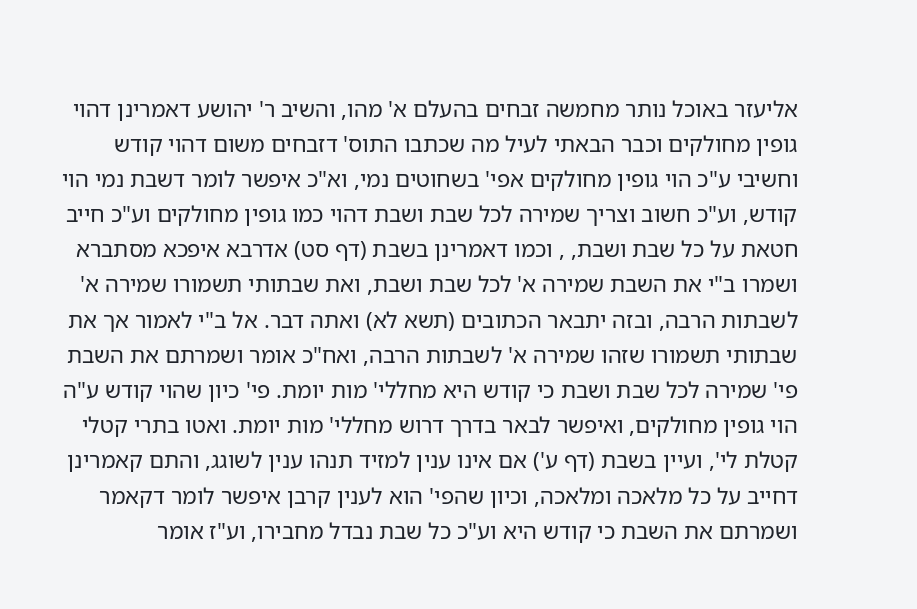אליעזר באוכל נותר מחמשה זבחים בהעלם א' מהו, והשיב ר' יהושע דאמרינן דהוי גופין מחולקים וכבר הבאתי לעיל מה שכתבו התוס' דזבחים משום דהוי קודש וחשיבי ע"כ הוי גופין מחולקים אפי' בשחוטים נמי, וא"כ איפשר לומר דשבת נמי הוי קודש, וע"כ חשוב וצריך שמירה לכל שבת ושבת דהוי כמו גופין מחולקים וע"כ חייב חטאת על כל שבת ושבת, , וכמו דאמרינן בשבת (דף סט) אדרבא איפכא מסתברא ושמרו ב"י את השבת שמירה א' לכל שבת ושבת, ואת שבתותי תשמורו שמירה א' לשבתות הרבה, ובזה יתבאר הכתובים (תשא לא) ואתה דבר. אל ב"י לאמור אך את שבתותי תשמורו שזהו שמירה א' לשבתות הרבה, ואח"כ אומר ושמרתם את השבת פי' שמירה לכל שבת ושבת כי קודש היא מחללי' מות יומת. פי' כיון שהוי קודש ע"ה הוי גופין מחולקים, ואיפשר לבאר בדרך דרוש מחללי' מות יומת. ואטו בתרי קטלי קטלת לי', ועיין בשבת (דף ע') אם אינו ענין למזיד תנהו ענין לשוגג, והתם קאמרינן דחייב על כל מלאכה ומלאכה, וכיון שהפי' הוא לענין קרבן איפשר לומר דקאמר ושמרתם את השבת כי קודש היא וע"כ כל שבת נבדל מחבירו, וע"ז אומר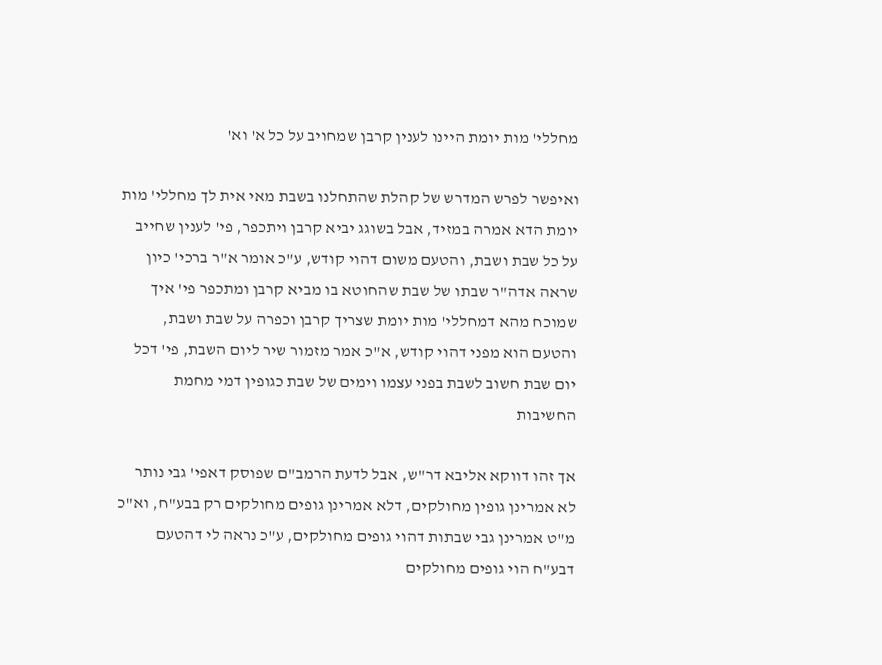מחללי' מות יומת היינו לענין קרבן שמחויב על כל א' וא'

ואיפשר לפרש המדרש של קהלת שהתחלנו בשבת מאי אית לך מחללי' מות יומת הדא אמרה במזיד, אבל בשוגג יביא קרבן ויתכפר, פי' לענין שחייב על כל שבת ושבת, והטעם משום דהוי קודש, ע"כ אומר א"ר ברכי' כיון שראה אדה"ר שבתו של שבת שהחוטא בו מביא קרבן ומתכפר פי' איך שמוכח מהא דמחללי' מות יומת שצריך קרבן וכפרה על שבת ושבת, והטעם הוא מפני דהוי קודש, א"כ אמר מזמור שיר ליום השבת, פי' דכל יום שבת חשוב לשבת בפני עצמו וימים של שבת כגופין דמי מחמת החשיבות

אך זהו דווקא אליבא דר"ש, אבל לדעת הרמב"ם שפוסק דאפי' גבי נותר לא אמרינן גופין מחולקים, דלא אמרינן גופים מחולקים רק בבע"ח, וא"כ מ"ט אמרינן גבי שבתות דהוי גופים מחולקים, ע"כ נראה לי דהטעם דבע"ח הוי גופים מחולקים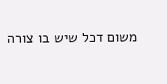משום דכל שיש בו צורה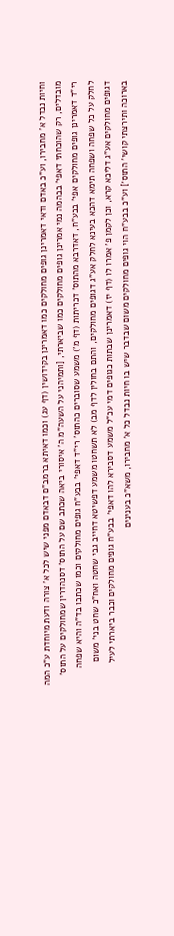וחיות נבדל א' מחבירו, וע"כ באדם ודאי דאמרינן גופים מחולקים כמו דאמרינן בקידושין (דף עג) וכמו דאיתא ברמב"ם דבאדם מפני שיש לכל א' צורה ודעת מיוחדת ע"כ המה מובדלים, רק שהוכחתי דאפי' בבהמה נמי אמרינן גופים מחולקים כמו שביארתי, [ותמיהני על השעה"מ ה' איסורי ביאה שכתב שם על התוס' דסנהדרין שמחולקים על התוס' רי"ד דאמרינן גופים מחולקים אפי' בבע"ח, דאדרבא מהתוס' דכריתות (דף מ') משמע שסוברים כהתוס' רי"ד דאפי' בבע"ח גופים מחולקים וכמו שכתבו בד"ה והיא שפחה לחלק על כל שפחה ושפחה תימא דהכא בעינא לחלק אע"ג דגופים מחולקים, והתם בחולין לדף מב) לא תשחטו משמע דפשיטא דחייב גבי שחטה ואח"כ שחט בני' משום דגופים מחולקים אע"ג דליכא קרא, וכן לקמן פ' אמרו לו (דף יז) דאמרינן שבתות כגופים דמי עכ"ל משמע דסבירא להו דאפי' בבע"ח גופים מחולקים וכבר ביארתי לעיל בארוכה ותירצתי קושי' התוס'] וע"כ בבע"ח הוי גופים מחולקים משום שבדבר שיש בו חיות נבדל כל א' מחבירו, משא"כ בענינים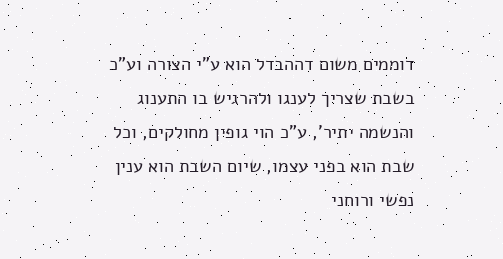דוממים משום דההבדל הוא ע"י הצורה וע"כ בשבת שצריך לענגו ולהרגיש בו התענוג והנשמה יתיר', ע"כ הוי גופין מחולקים, וכל שבת הוא בפני עצמו, שיום השבת הוא ענין נפשי ורוחני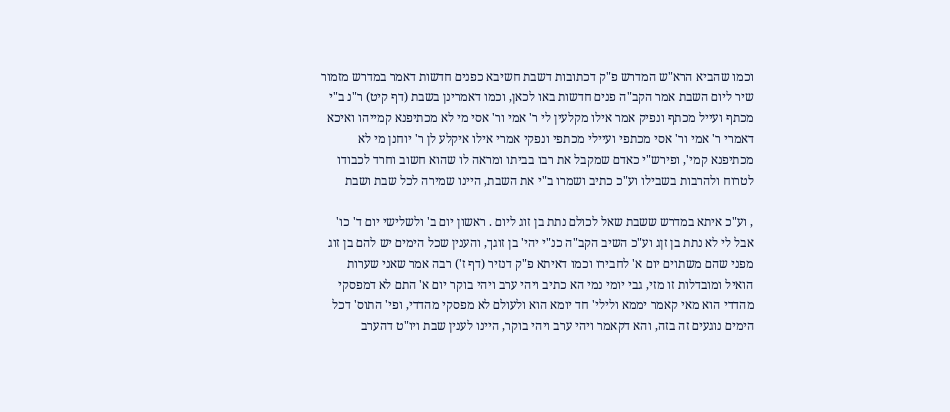וכמו שהביא הרא"ש המדרש פ"ק דכתובות דשבת חשיבא כפנים חדשות דאמר במדרש מזמור שיר ליום השבת אמר הקב"ה פנים חדשות באו לכאן, וכמו דאמרינן בשבת (דף קיט) ר"נ ב"י מכתף ועייל מכתף ונפיק אמר אילו מקלעין לי ר' אמי ור' אסי מי לא מכתיפנא קמייהו ואיכא דאמרי ר' אמי ור' אסי מכתפי ועיילי מכתפי ונפקי אמרי אילו איקלע לן ר' יוחנן מי לא מכתיפנא קמי', ופירש"י כאדם שמקבל את רבו בביתו ומראה לו שהוא חשוב וחרד לכבודו לטרוח ולהרבות בשבילו וע"כ כתיב ושמרו ב"י את השבת, היינו שמירה לכל שבת ושבת

, וע"כ איתא במדרש ששבת שאל לכולם נתת בן זוג ליום . ראשון יום ב' ולשלישי יום ד' כו' אבל לי לא נתת בן זןג וע"כ השיב הקב"ה כנ"י יהי' בן זוגך, והענין שכל הימים יש להם בן זוג מפני שהם משתוים יום א' לחבירו וכמו דאיתא פ"ק דנזיר (דף ז') רבה אמר שאני שערות הואיל ומובדלות זו מזי, גבי יומי נמי הא כתיב ויהי ערב ויהי בוקר יום א' התם לא דמפסקי מהדדי הוא מאי קאמר יממא ולילי' חד יומא הוא ולעולם לא מפסקי מהדדי, ופי' התוס' דכל הימים נוגעים זה בזה, והא דקאמר ויהי ערב ויהי בוקר, היינו לענין שבת ויו"ט דהערב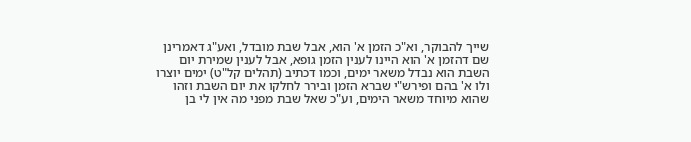שייך להבוקר, וא"כ הזמן א' הוא, אבל שבת מובדל, ואע"ג דאמרינן שם דהזמן א' הוא היינו לענין הזמן גופא, אבל לענין שמירת יום השבת הוא נבדל משאר ימים, וכמו דכתיב (תהלים קל"ט) ימים יוצרו ולו א' בהם ופירש"י שברא הזמן ובירר לחלקו את יום השבת וזהו שהוא מיוחד משאר הימים, וע"כ שאל שבת מפני מה אין לי בן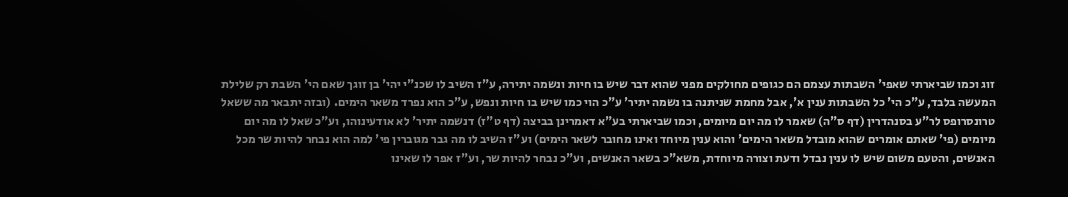זוג וכמו שביארתי שאפי' השבתות עצמם הם כגופים מחולקים מפני שהוא דבר שיש בו חיות ונשמה יתירה, ע"ז השיב לו שכנ"י יהי' בן זוגך שאם הי' השבת רק שלילת המעשה בלבד, ע"כ הי' כל השבתות ענין א', אבל מחמת שניתנה בו נשמה יתיר' ע"כ הוי כמו שיש בו חיות ונפש, ע"כ הוא נפרד משאר הימים. (ובזה יתבאר מה ששאל טרונסרופס לר"ע בסנהדרין (דף ס"ה) שאמר לו מה יום מיומים, וכמו שביארתי בע"א דאמרינן בביצה (דף ט"ז) דנשמה יתיר' לא אודעינוהו, וע"כ שאל לו מה יום מיומים (פי' שאתם אומרים שהוא מובדל משאר הימים' והוא ענין מיוחד ואינו מחובר לשאר הימים) וע"ז השיב לו מה גבר מגוברין פי' למה הוא נבחר להיות שר מכל האנשים, והטעם משום שיש לו ענין נבדל ודעת וצורה מיוחדת, משא"כ בשאר האנשים, וע"כ נבחר להיות שר, וע"ז אפר לו שאינו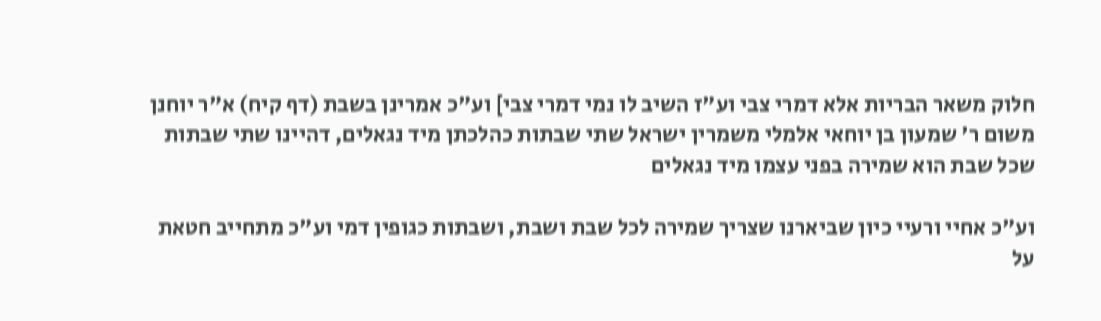חלוק משאר הבריות אלא דמרי צבי וע"ז השיב לו נמי דמרי צבי] וע"כ אמרינן בשבת (דף קיח) א"ר יוחנן משום ר' שמעון בן יוחאי אלמלי משמרין ישראל שתי שבתות כהלכתן מיד נגאלים, דהיינו שתי שבתות שכל שבת הוא שמירה בפני עצמו מיד נגאלים

וע"כ אחיי ורעיי כיון שביארנו שצריך שמירה לכל שבת ושבת, ושבתות כגופין דמי וע"כ מתחייב חטאת על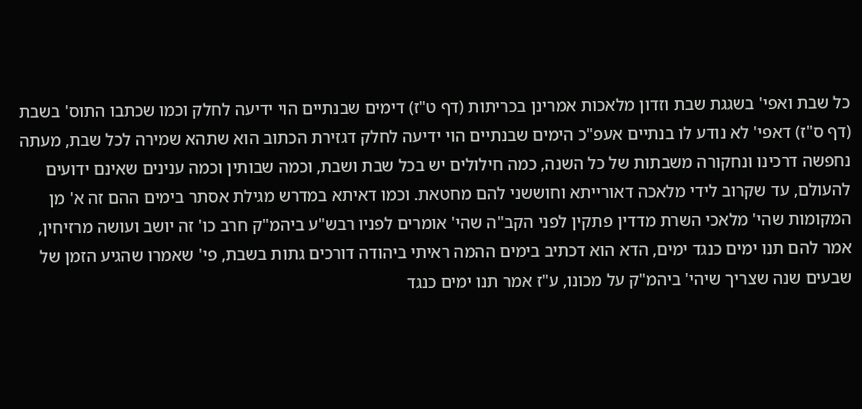כל שבת ואפי' בשגגת שבת וזדון מלאכות אמרינן בכריתות (דף ט"ז) דימים שבנתיים הוי ידיעה לחלק וכמו שכתבו התוס' בשבת (דף ס"ז) דאפי' לא נודע לו בנתיים אעפ"כ הימים שבנתיים הוי ידיעה לחלק דגזירת הכתוב הוא שתהא שמירה לכל שבת, מעתה נחפשה דרכינו ונחקורה משבתות של כל השנה, כמה חילולים יש בכל שבת ושבת, וכמה שבותין וכמה ענינים שאינם ידועים להעולם, עד שקרוב לידי מלאכה דאורייתא וחוששני להם מחטאת. וכמו דאיתא במדרש מגילת אסתר בימים ההם זה א' מן המקומות שהי' מלאכי השרת מדדין פתקין לפני הקב"ה שהי' אומרים לפניו רבש"ע ביהמ"ק חרב כו' זה יושב ועושה מרזיחין, אמר להם תנו ימים כנגד ימים, הדא הוא דכתיב בימים ההמה ראיתי ביהודה דורכים גתות בשבת, פי' שאמרו שהגיע הזמן של שבעים שנה שצריך שיהי' ביהמ"ק על מכונו, ע"ז אמר תנו ימים כנגד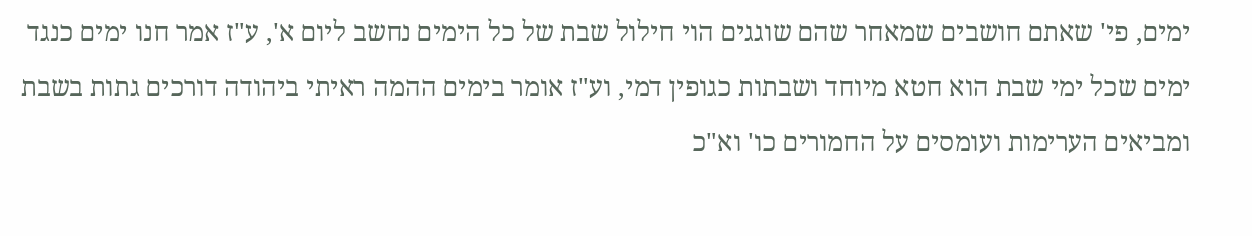ימים, פי' שאתם חושבים שמאחר שהם שוגגים הוי חילול שבת של כל הימים נחשב ליום א', ע"ז אמר חנו ימים כנגד ימים שכל ימי שבת הוא חטא מיוחד ושבתות כגופין דמי, וע"ז אומר בימים ההמה ראיתי ביהודה דורכים גתות בשבת ומביאים הערימות ועומסים על החמורים כו' וא"כ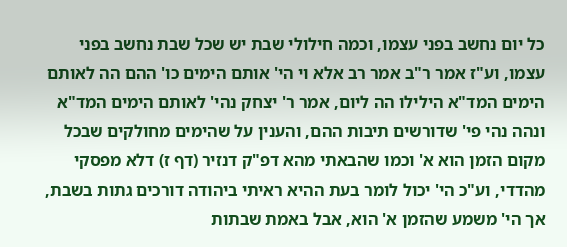כל יום נחשב בפני עצמו, וכמה חילולי שבת יש שכל שבת נחשב בפני עצמו, וע"ז אמר ר"ב אמר רב אלא וי הי' אותם הימים כו' ההם הה לאותם הימים המד"א הילילו הה ליום, אמר ר' יצחק נהי' לאותם הימים המד"א ונהה נהי פי' שדורשים תיבות ההם, והענין על שהימים מחולקים שבכל מקום הזמן הוא א' וכמו שהבאתי מהא דפ"ק דנזיר (דף ז) דלא מפסקי מהדדי, וע"כ הי' יכול לומר בעת ההיא ראיתי ביהודה דורכים גתות בשבת, אך הי' משמע שהזמן א' הוא, אבל באמת שבתות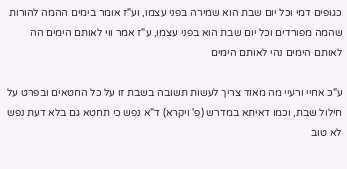כגופים דמי וכל יום שבת הוא שמירה בפני עצמו, וע"ז אומר בימים ההמה להורות שהמה מפורדים וכל יום שבת הוא בפני עצמו, ע"ז אמר ווי לאותם הימים הה לאותם הימים נהי לאותם הימים

ע"כ אחיי ורעיי מה מאוד צריך לעשות תשובה בשבת זו על כל החטאים ובפרט על חילול שבת, וכמו דאיתא במדרש (פ' ויקרא) ד"א נפש כי תחטא גם בלא דעת נפש לא טוב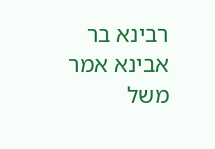רבינא בר אבינא אמר משל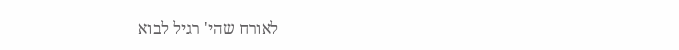לאורח שהי' רגיל לבוא